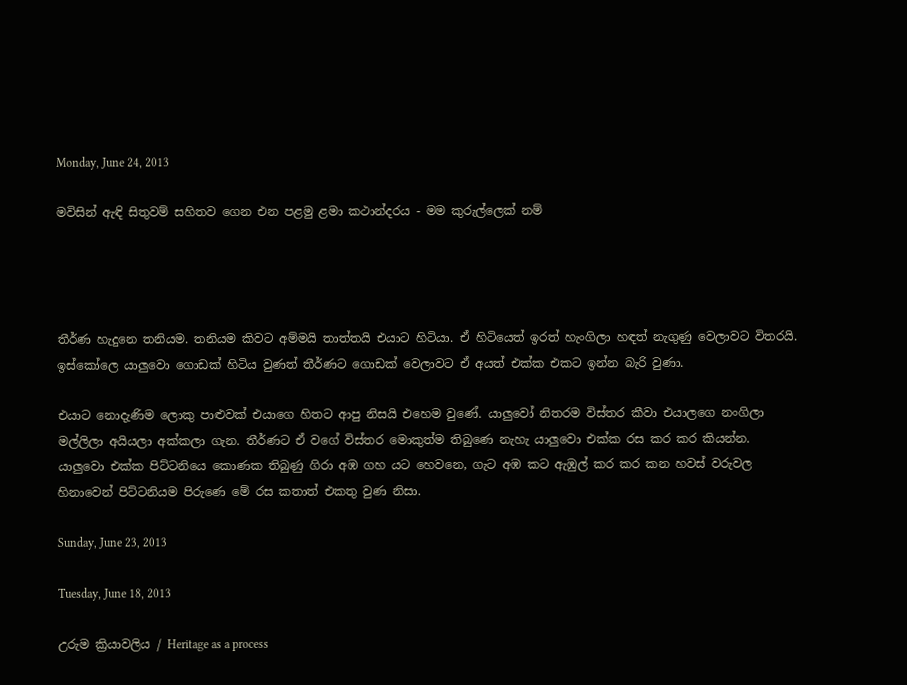Monday, June 24, 2013

මවිසින් ඇඳි සිතුවම් සහිතව ගෙන එන පළමු ළමා කථාන්දරය - මම කුරුල්ලෙක් නම්




තීර්ණ හැදුනෙ තනියම. තනියම කිවට අම්මයි තාත්තයි එයාට හිටියා. ඒ හිටියෙත් ඉරත් හැංගිලා හඳත් නැගුණු වෙලාවට විතරයි. ඉස්කෝලෙ යාලුවො ගොඩක් හිටිය වුණත් තීර්ණට ගොඩක් වෙලාවට ඒ අයත් එක්ක එකට ඉන්න බැරි වුණා.

එයාට නොදැණිම ලොකු පාළුවක් එයාගෙ හිතට ආපු නිසයි එහෙම වුණේ. යාලුවෝ නිතරම විස්තර කීවා එයාලගෙ නංගිලා මල්ලිලා අයියලා අක්කලා ගැන. තීර්ණට ඒ වගේ විස්තර මොකුත්ම තිබුණෙ නැහැ යාලුවො එක්ක රස කර කර කියන්න. යාලුවො එක්ක පිට්ටනියෙ කොණක තිබුණු ගිරා අඹ ගහ යට හෙවනෙ, ගැට අඹ කට ඇඹුල් කර කර කන හවස් වරුවල හිනාවෙන් පිට්ටනියම පිරුණෙ මේ රස කතාත් එකතු වුණ නිසා.

Sunday, June 23, 2013

Tuesday, June 18, 2013

උරුම ක්‍රියාවලිය / Heritage as a process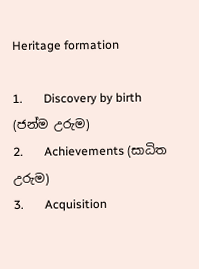Heritage formation

1.       Discovery by birth (ජන්ම උරුම)
2.       Achievements (සාධිත උරුම)
3.       Acquisition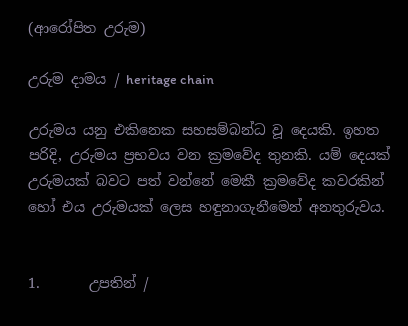(ආරෝපිත උරුම)

උරුම දාමය / heritage chain

උරුමය යනු එකිනෙක සහසම්බන්ධ වූ දෙයකි. ඉහත පරිදි, උරුමය ප්‍රභවය වන ක්‍රමවේද තුනකි. යම් දෙයක් උරුමයක් බවට පත් වන්නේ මෙකී ක්‍රමවේද කවරකින් හෝ එය උරුමයක් ලෙස හඳුනාගැනීමෙන් අනතුරුවය.


1.       උපතින් /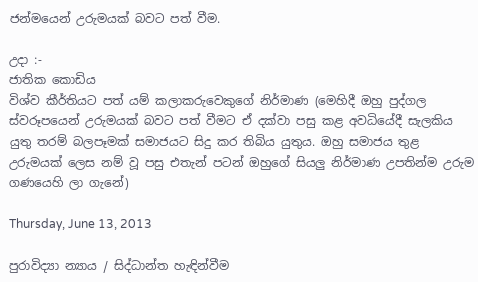ජන්මයෙන් උරුමයක් බවට පත් වීම.

උදා :-
ජාතික කොඩිය
විශ්ව කීර්තියට පත් යම් කලාකරුවෙකුගේ නිර්මාණ (මෙහිදී ඔහු පුද්ගල ස්වරූපයෙන් උරුමයක් බවට පත් වීමට ඒ දක්වා පසු කළ අවධියේදී සැලකිය යුතු තරම් බලපෑමක් සමාජයට සිදු කර තිබිය යුතුය. ඔහු සමාජය තුළ උරුමයක් ලෙස නම් වූ පසු එතැන් පටන් ඔහුගේ සියලු නිර්මාණ උපතින්ම උරුම ගණයෙහි ලා ගැනේ)

Thursday, June 13, 2013

පුරාවිද්‍යා න්‍යාය / සිද්ධාන්ත හැඳින්වීම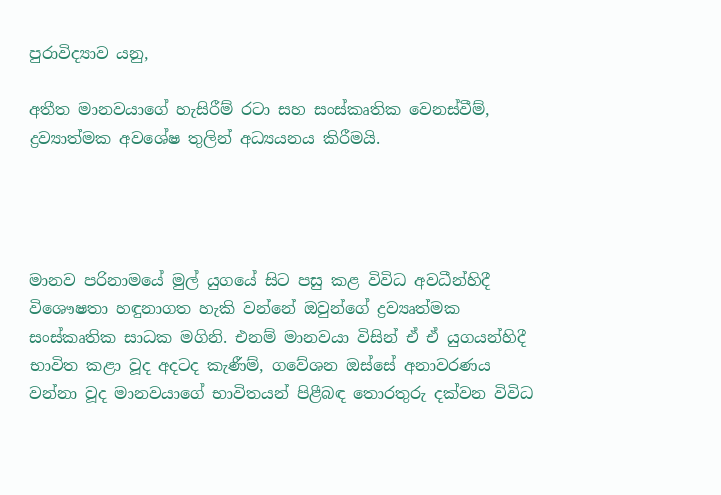පුරාවිද්‍යාව යනු,

අතීත මානවයාගේ හැසිරීම් රටා සහ සංස්කෘතික වෙනස්වීම්, ද්‍රව්‍යාත්මක අවශේෂ තුලින් අධ්‍යයනය කිරීමයි.




මානව පරිනාමයේ මුල් යුගයේ සිට පසු කළ විවිධ අවධීන්හිදී විශෞෂතා හඳුනාගත හැකි වන්නේ ඔවුන්ගේ ද්‍රව්‍යෘත්මක සංස්කෘතික සාධක මගිනි. එනම් මානවයා විසින් ඒ ඒ යුගයන්හිදී භාවිත කළා වූද අදටද කැණීම්, ගවේශන ඔස්සේ අනාවරණය වන්නා වූද මානවයාගේ භාවිතයන් පිළීබඳ තොරතුරු දක්වන විවිධ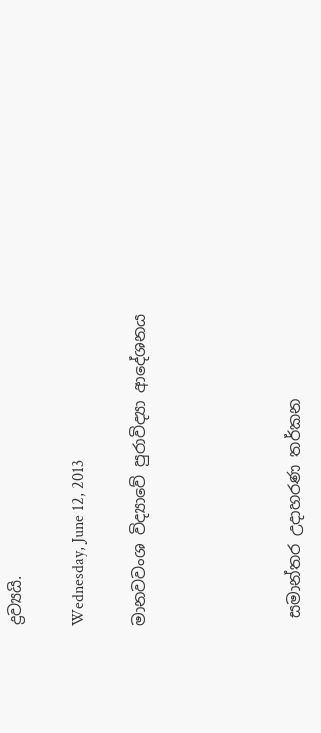ද්‍රව්‍යයි.

Wednesday, June 12, 2013

මානවවංශ විද්‍යාවේ පුරාවිද්‍යා ආදේශනය




 සමාන්තර උදාහරණ තර්කන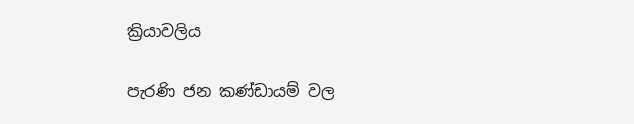ක්‍රියාවලිය

පැරණි ජන කණ්ඩායම් වල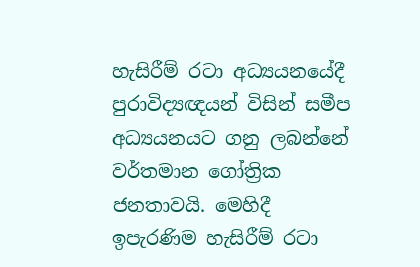හැසිරීම් රටා අධ්‍යයනයේදී පුරාවිද්‍යඥයන් විසින් සමීප අධ්‍යයනයට ගනු ලබන්නේ වර්තමාන ගෝත්‍රික ජනතාවයි. මෙහිදී ඉපැරණිම හැසිරීම් රටා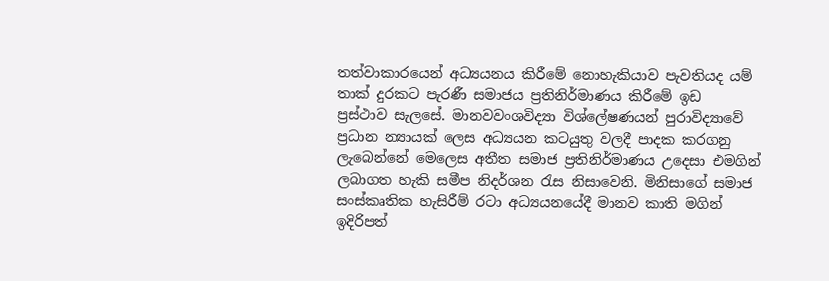තත්වාකාරයෙන් අධ්‍යයනය කිරීමේ නොහැකියාව පැවතියද යම් තාක් දුරකට පැරණී සමාජය ප්‍රතිනිර්මාණය කිරීමේ ඉඩ ප්‍රස්ථාව ‍සැලසේ. මානවවංශවිද්‍යා විශ්ලේෂණයන් පුරාවිද්‍යාවේ ප්‍රධාන න්‍යායක් ලෙස අධ්‍යයන කටයුතු වලදී පාදක කරගනු ලැබෙන්නේ මෙලෙස අතීත සමාජ ප්‍රතිනිර්මාණය උදෙසා එමගින් ලබාගත හැකි සමීප නිදර්ශන රැස නිසාවෙනි. මිනිසාගේ සමාජ සංස්කෘතික හැසිරීම් රටා අධ්‍යයනයේදී මානව කාති මගින් ඉදිරිපත්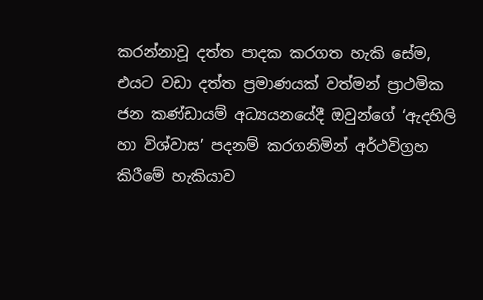කරන්නාවූ දත්ත පාදක කරගත හැකි සේම, එයට වඩා දත්ත ප්‍රමාණයක් වත්මන් ප්‍රාථමික ජන කණ්ඩායම් අධ්‍යයනයේදී ඔවුන්ගේ ‘ඇදහිලි හා විශ්වාස’ පදනම් කරගනිමින් අර්ථවිග්‍රහ කිරීමේ හැකියාව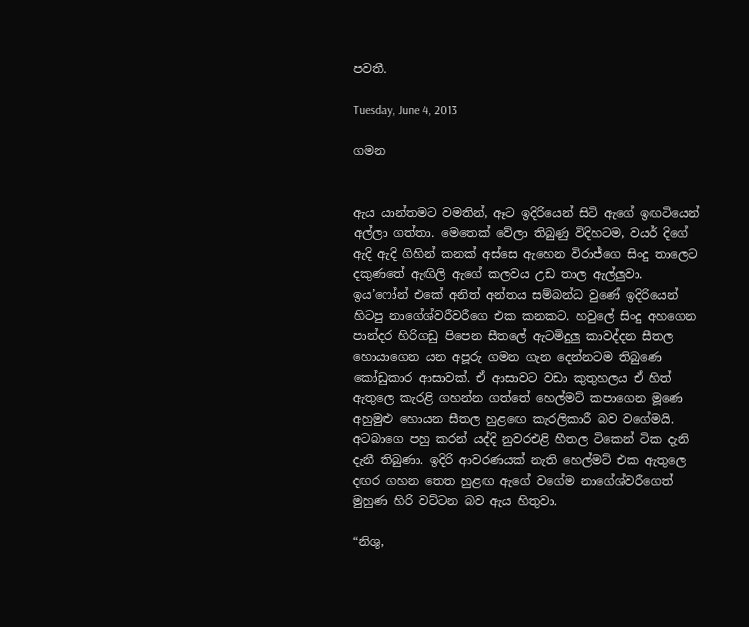පවතී.

Tuesday, June 4, 2013

ගමන


ඇය යාන්තමට වමතින්, ඈට ඉදිරියෙන් සිටි ඇගේ ඉඟටියෙන් අල්ලා ගත්තා. මෙතෙක් වේලා තිබුණු විදිහටම, වයර් දිගේ ඇදි ඇදි ගිහින් කනක් අස්සෙ ඇහෙන විරාජ්ගෙ සිංදු තාලෙට දකුණතේ ඇඟිලි ඇගේ කලවය උඩ තාල ඇල්ලුවා. ඉය’ෆෝන් එකේ අනිත් අන්තය සම්බන්ධ වුණේ ඉදිරියෙන් හිටපු නාගේශ්වරීවරීගෙ එක කනකට. හවුලේ සිංදු අහගෙන පාන්දර හිරිගඩු පිපෙන සීතලේ ඇටමිදුලු කාවද්දන සීතල හොයාගෙන යන අපූරු ගමන ගැන දෙන්නටම තිබුණෙ කෝඩුකාර ආසාවක්. ඒ ආසාවට වඩා කුතුහලය ඒ හිත් ඇතුලෙ කැරළි ගහන්න ගත්තේ හෙල්මට් කපාගෙන මූණෙ අහුමුළු හොයන සීතල හුළ‍ඟෙ කැරලිකාරී බව වගේමයි. අටබාගෙ පහු කරන් යද්දි නුවරඑළි හීතල ටිකෙන් ටික දැනි දැනී තිබුණා. ඉදිරි ආවරණයක් නැති හෙල්මට් එක ඇතුලෙ දඟර ගහන තෙත හුළඟ ඇගේ වගේම නාගේශ්වරීගෙත් මුහුණ හිරි වට්ටන බව ඇය හිතුවා.

“නිශු,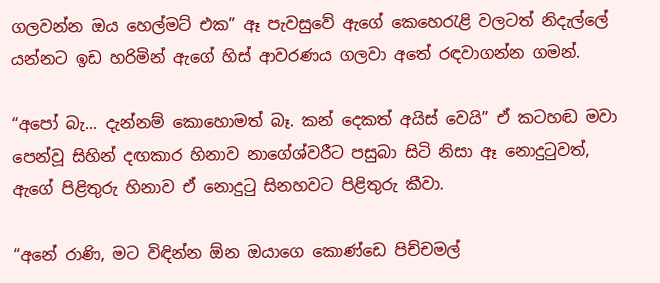ගලවන්න ඔය හෙල්මට් එක” ඈ පැවසුවේ ඇගේ කෙහෙරැළි වලටත් නිදැල්ලේ යන්නට ඉඩ හරිමින් ඇගේ හිස් ආවරණය ගලවා අතේ රඳවාගන්න ගමන්.

“අපෝ බැ... දැන්නම් කොහොමත් බෑ. කන් දෙකත් අයිස් වෙයි” ඒ කටහඬ මවා පෙන්වූ සිහින් දඟකාර හිනාව නාගේශ්වරීට පසුබා සිටි නිසා ඈ නොදුටුවත්, ඇගේ පිළිතුරු හිනාව ඒ නොදුටු සිනහවට පිළිතුරු කීවා.

“අනේ රාණි, මට විඳින්න ඕන ඔයාගෙ කොණ්ඩෙ පිච්චමල්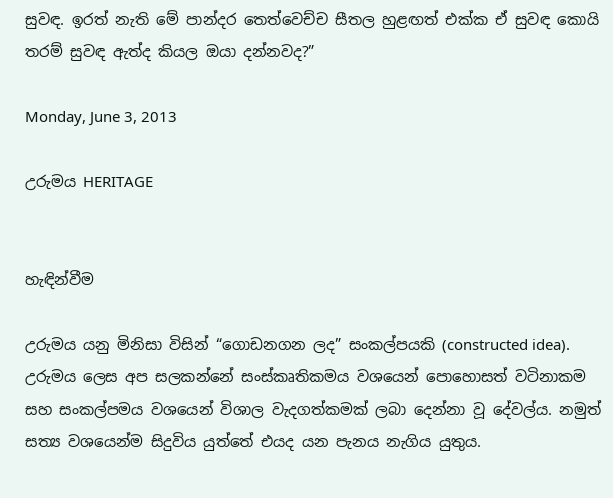සුවඳ. ඉරත් නැති මේ පාන්දර තෙත්වෙච්ච සීතල හුළඟත් එක්ක ඒ සුවඳ කොයි තරම් සුවඳ ඇත්ද කියල ඔයා දන්නවද?”

Monday, June 3, 2013

උරුමය HERITAGE


හැඳින්වීම

උරුමය යනු මිනිසා විසින් “ගොඩනගන ලද” සංකල්පයකි (constructed idea). උරුමය ලෙස අප සලකන්නේ සංස්කෘතිකමය වශයෙන් පොහොසත් වටිනාකම සහ සංකල්පමය වශයෙන් විශාල වැදගත්කමක් ලබා දෙන්නා වූ දේවල්ය. නමුත් සත්‍ය වශයෙන්ම සිදුවිය යුත්තේ එයද යන පැනය නැගිය යුතුය.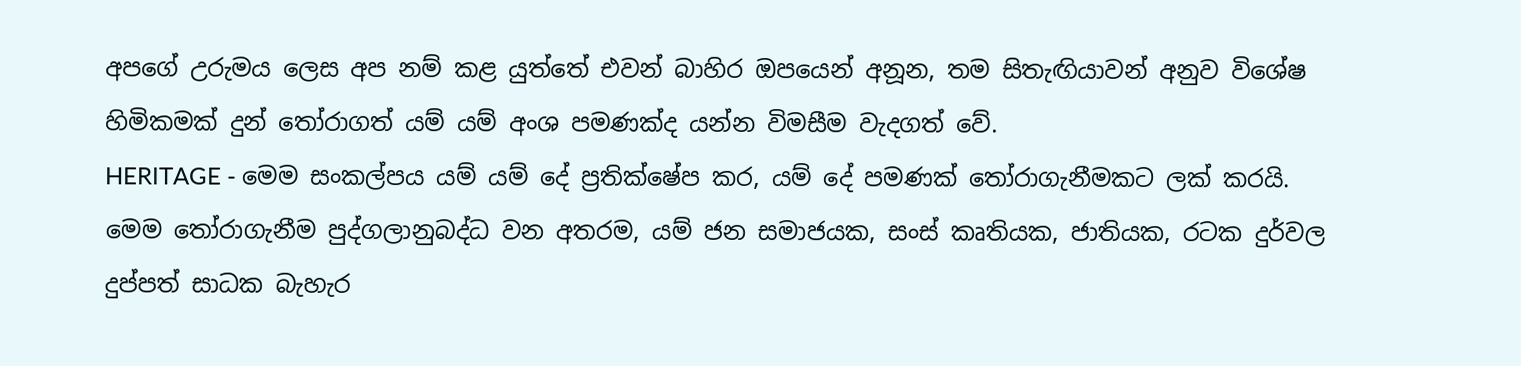අපගේ උරුමය ලෙස අප නම් කළ යුත්තේ එවන් බාහිර ඔපයෙන් අනූන, තම සිතැඟියාවන් අනුව විශේෂ හිමිකමක් දුන් තෝරාගත් යම් යම් අංශ පමණක්ද යන්න විමසීම වැදගත් වේ.
HERITAGE - මෙම සංකල්පය යම් යම් දේ ප්‍රතික්ෂේප කර, යම් දේ පමණක් තෝරාගැනීමකට ලක් කරයි. මෙම තෝරාගැනීම පුද්ගලානුබද්ධ වන අතරම, යම් ජන සමාජයක, සංස් කෘතියක, ජාතියක, රටක දුර්වල දුප්පත් සාධක බැහැර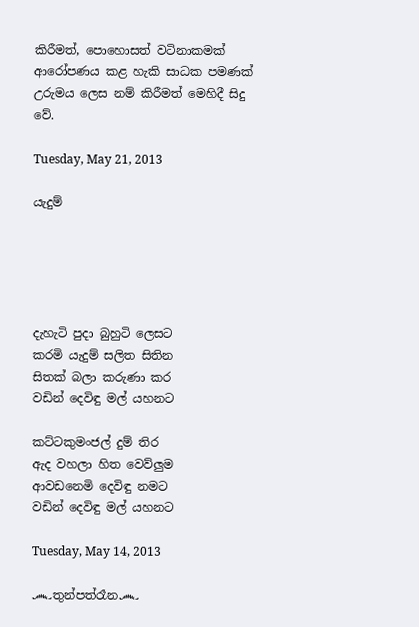කිරීමත්, පොහොසත් වටිනාකමක් ආරෝපණය කළ හැකි සාධක පමණක් උරුමය ලෙස නම් කිරීමත් මෙහිදී සිදු වේ.

Tuesday, May 21, 2013

යැදුම්





දැහැටි පුදා බුහුටි ලෙසට
කරමි යැදුම් සලිත සිතින
සිතක් බලා කරුණා කර
වඩින් දෙවිඳු මල් යහනට

කට්ටකුමංජල් දුම් තිර
ඇද වහලා හිත වෙව්ලුම
ආවඩනෙමි දෙවිඳු නමට
වඩින් දෙවිඳු මල් යහනට

Tuesday, May 14, 2013

෴තුන්පත්රෑන෴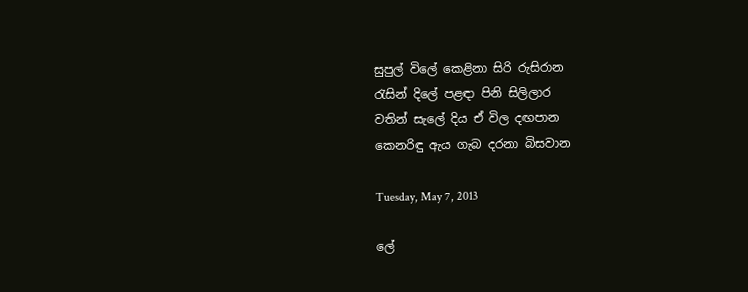සුපුල් විලේ කෙළිනා සිරි රුසිරාන
රැසින් දිලේ පළඳා පිනි සිලිලාර
වතින් සැලේ දිය ඒ විල දඟපාන
කෙනරිඳු ඇය ගැබ දරනා බිසවාන

Tuesday, May 7, 2013

ලේ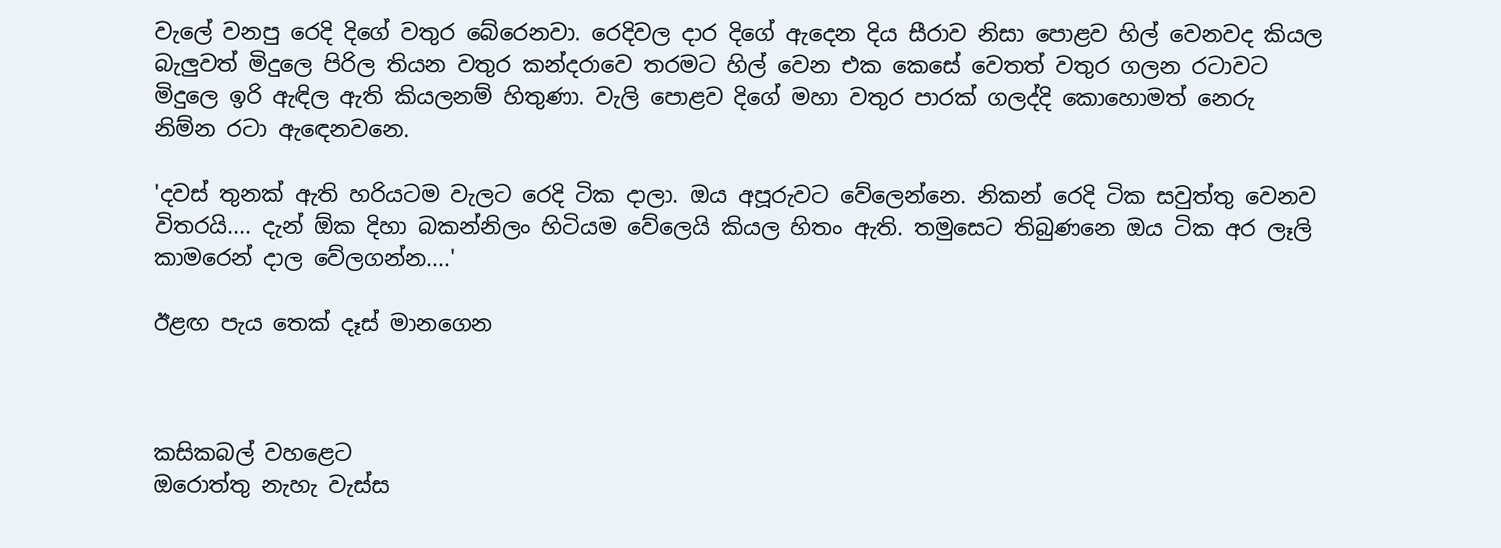වැලේ වනපු රෙදි දිගේ වතුර බේරෙනවා. රෙදිවල දාර දිගේ ඇදෙන දිය සීරාව නිසා පොළව හිල් වෙනවද කියල බැලුවත් මිදුලෙ පිරිල තියන වතුර කන්දරාවෙ තරමට හිල් වෙන එක කෙසේ වෙතත් වතුර ගලන රටාවට මිදුලෙ ඉරි ඇඳිල ඇති කියලනම් හිතුණා. වැලි පොළව දිගේ මහා වතුර පාරක් ගලද්දි කොහොමත් නෙරු නිම්න රටා ඇඳෙනවනෙ.

'දවස් තුනක් ඇති හරියටම වැලට රෙදි ටික දාලා. ඔය අපූරුවට වේලෙන්නෙ. නිකන් රෙදි ටික සවුත්තු වෙනව විතරයි.... දැන් ඕක දිහා බකන්නිලං හිටියම වේලෙයි කියල හිතං ඇති. තමුසෙට තිබුණනෙ ඔය ටික අර ලෑලි කාමරෙන් දාල වේලගන්න....'

ඊළඟ පැය තෙක් දෑස් මානගෙන



කසිකබල් වහළෙට
ඔරොත්තු නැහැ වැස්ස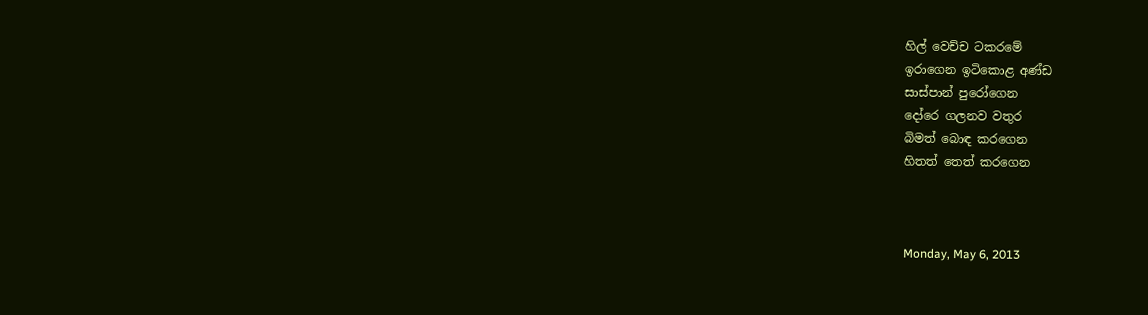හිල් වෙච්ච ටකරමේ
ඉරාගෙන ඉටිකොළ අණ්ඩ
සාස්පාන් පුරෝගෙන
දෝරෙ ගලනව වතුර
බිමත් බොඳ කරගෙන
හිතත් තෙත් කරගෙන



Monday, May 6, 2013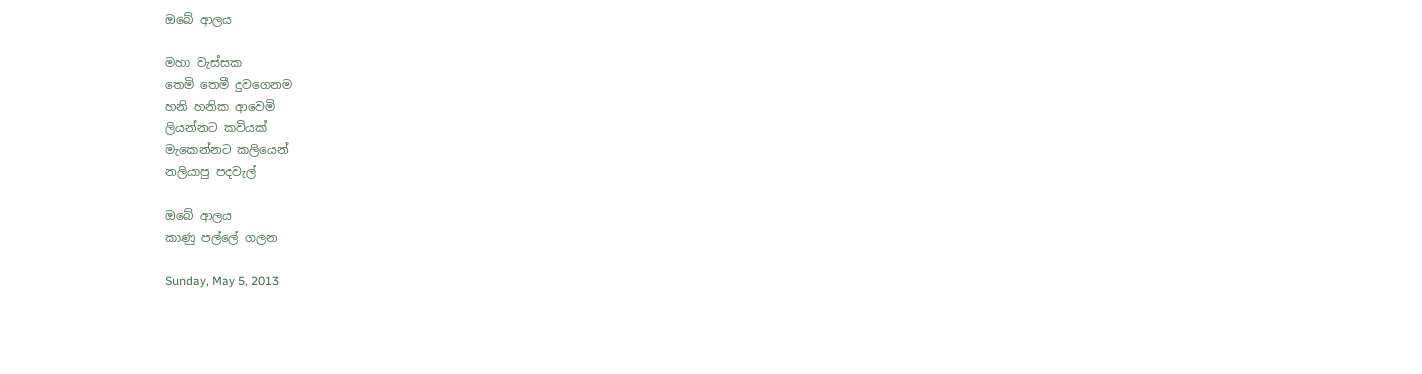ඔබේ ආලය

මහා වැස්සක
තෙමි තෙමී දුවගෙනම
හනි හනික ආවෙමි
ලියන්නට කවියක්
මැකෙන්නට කලියෙන්
නලියාපු පදවැල්

ඔබේ ආලය
කාණු පල්ලේ ගලන

Sunday, May 5, 2013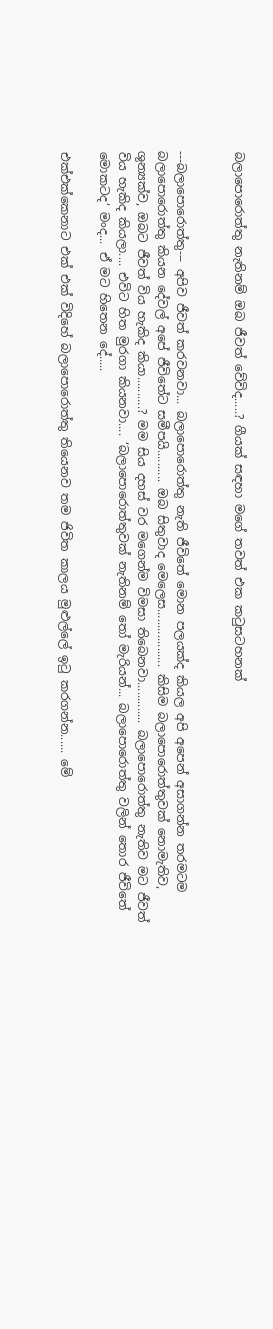බලාපොරොත්තු නැතිනම් ඔබ ජීවත් වේවිද.....? ගීයක් සඳහා මගේ තවත් එක කටුසටහනක්


---බලාපොරොත්තු--- අපිව ජීවත් කරවනවා... බලාපොරොත්තු නැති ජීවිතේ මොන පලයක්ද කියල අපි අපෙන් අසාගන්න තරමටම බලාපොරොත්තු කියන දේවල් අපේ ජීවිතේට සමීපයි.......... ඔබ සිතුවාද මෙලෙස.................. කිසිම බලාපොරොත්තුවක් නොමැතිව, ශුන්‍යක්ව, ඔබට ජීවත් විය හැකිද කියා..........? මම සිය දහස් වර මගෙන්ම විමසා තිබෙනවා............. බලාපොරොත්තු නැතිව මට ජීවත් විය හැකිද කියලා.... එවිට හිත මුරගා කියනවා.... ‘බලාපොරොත්තුවක් නැතිනම් තෝ මැරියන්... බලාපොරොත්තු වලින් තොර ජීවිතේ මොකටද‘ මංද... ඒ මට හිතෙන දේ.....

එක්එක්කෙනාට එක් එක් විදිහේ බලාපොරොත්තු තියෙනව තම ජිවිත කාලය මුළුල්ලේ ඉටු කරගන්න...... මේ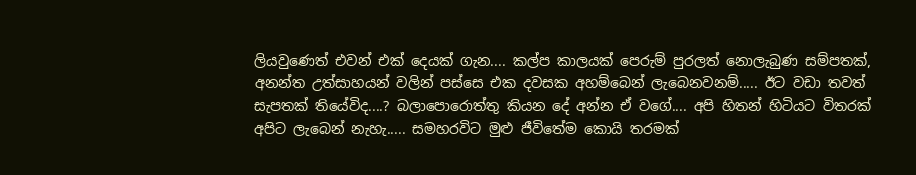ලියවුණෙත් එවන් එක් දෙයක් ගැන.... කල්ප කාලයක් පෙරුම් පුරලත් නොලැබුණ සම්පතක්, අනන්ත උත්සාහයන් වලින් පස්සෙ එක දවසක අහම්බෙන් ලැබෙනවනම්..... ඊට වඩා තවත් සැපතක් තියේවිද....? බලාපොරොත්තු කියන දේ අන්න ඒ වගේ.... අපි හිතන් හිටියට විතරක් අපිට ලැබෙන් නැහැ..... සමහරවිට මුළු ජීවිතේම කොයි තරමක්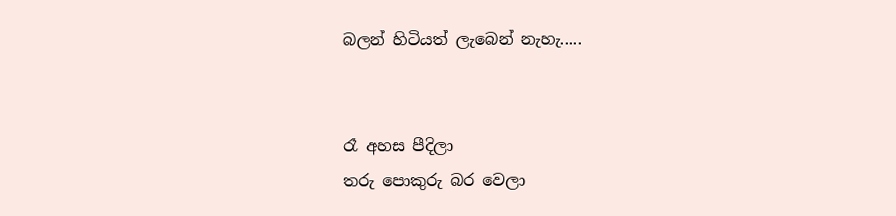බලන් හිටියත් ලැබෙන් නැහැ.....


රෑ අහස පීදිලා
තරු පොකුරු බර වෙලා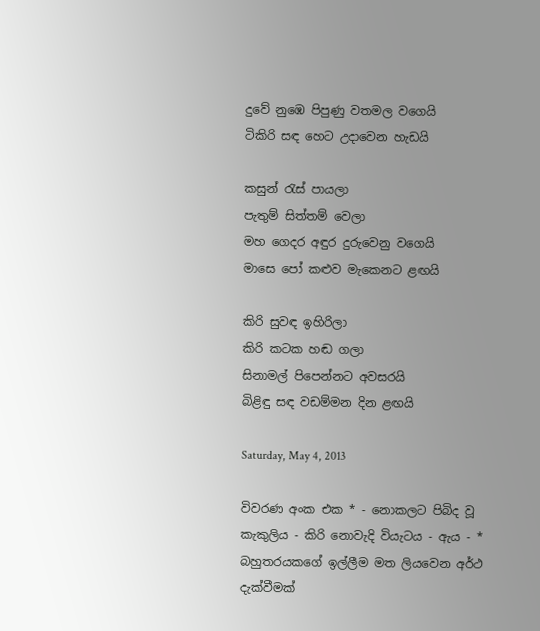දුවේ නුඹෙ පිපුණු වතමල වගෙයි
ටිකිරි සඳ හෙට උදාවෙන හැඩයි

කසුන් රැස් පායලා
පැතුම් සිත්තම් වෙලා
මහ ගෙදර අඳුර දුරුවෙනු වගෙයි
මාසෙ පෝ කළුව මැකෙනට ළඟයි

කිරි සුවඳ ඉහිරිලා
කිරි කටක හඬ ගලා
සිනාමල් පිපෙන්නට අවසරයි
බිළිඳු සඳ වඩම්මන දින ළඟයි

Saturday, May 4, 2013

විවරණ අංක එක * - නොකලට පිබිද වූ කැකුලිය - කිරි ‍නොවැදි වියැටය - ඇය - * බහුතරයකගේ ඉල්ලීම මත ලියවෙන අර්ථ දැක්වීමක්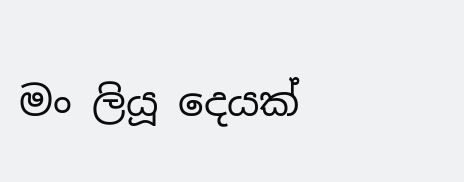මං ලියූ දෙයක්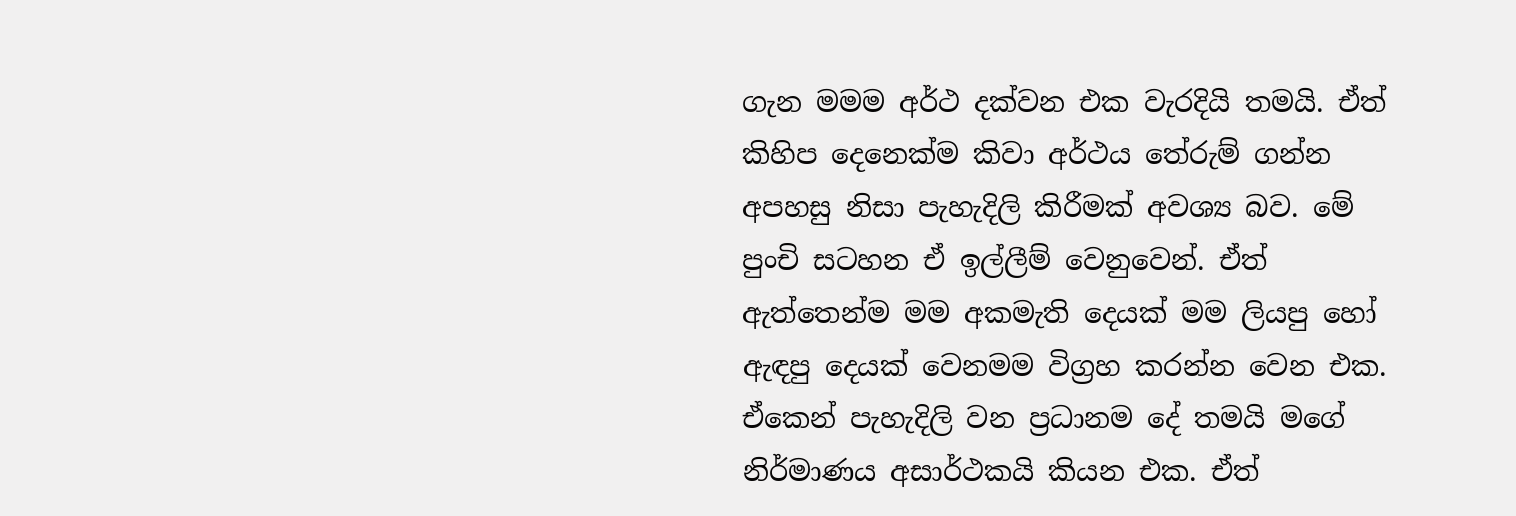ගැන මමම අර්ථ දක්වන එක වැරදියි තමයි. ඒත් කිහිප දෙනෙක්ම කිවා අර්ථය තේරුම් ගන්න අපහසු නිසා පැහැදිලි කිරීමක් අවශ්‍ය බව. මේ පුංචි සටහන ඒ ඉල්ලීම් වෙනුවෙන්. ඒත් ඇත්තෙන්ම මම අකමැති දෙයක් මම ලියපු හෝ ඇඳපු දෙයක් වෙනමම විග්‍රහ කරන්න වෙන එක. ඒකෙන් පැහැදිලි වන ප්‍රධානම දේ තමයි මගේ නිර්මාණය අසාර්ථකයි කියන එක. ඒත්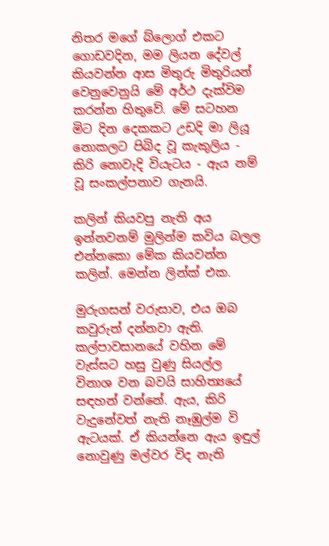නිතර මගේ බ්ලොග් එකට ගොඩවදින, මම ලියන දේවල් කියවන්න ආස මිතුරු මිතුරියන් වෙනුවෙනුයි මේ අර්ථ දැක්විම කරන්න හිතුවේ. මේ සටහන මිට දින දෙකකට උඩදි මා ලියූ නොකලට පිබිද වූ කැකුලිය - කිරි ‍නොවැදි වියැටය - ඇය නම් වූ සංකල්පනාව ගැනයි.

කලින් කියවපු නැති අය ඉන්නවනම් මුලින්ම කවිය බලල එන්නකො මේක කියවන්න කලින්. මෙන්න ලින්ක් එක.

මුරුගසන් වරුසාව, එය ඔබ කවුරුත් දන්නවා ඇති. කල්පාවසානයේ වහින මේ වැස්සට හසු වුණු සියල්ල විනාශ වන බවයි සාහිත්‍යයේ සඳහන් වන්නේ. ඇය, කිරි වැදුනේවත් නැති නෑඹුල්ම වි ඇටයක්. ඒ කියන්නෙ ඇය ඉඳුල් නොවුණු මල්වර විද නැති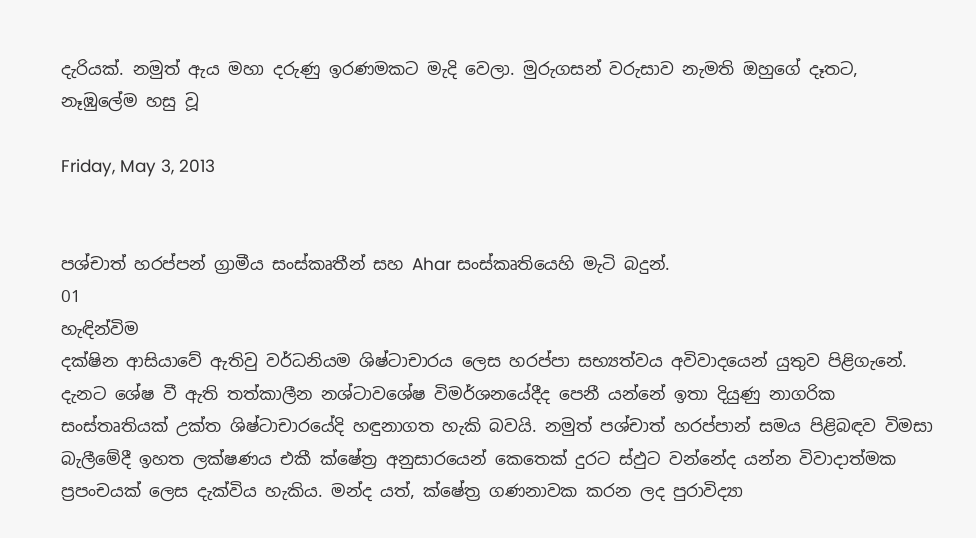දැරියක්. නමුත් ඇය මහා දරුණු ඉරණමකට මැදි වෙලා. මුරුගසන් වරුසාව නැමති ඔහුගේ දෑතට, නෑඹුලේම හසු වූ

Friday, May 3, 2013


පශ්චාත් හරප්පන් ග්‍රාමීය සංස්කෘතීන් සහ Ahar සංස්කෘතියෙහි මැටි බදුන්.
01
හැඳින්විම
දක්ෂින ආසියාවේ ඇතිවු වර්ධනියම ශිෂ්ටාචාරය ලෙස හරප්පා සභ්‍යත්වය අවිවාදයෙන් යුතුව පිළිගැනේ. දැනට ශේෂ වී ඇති තත්කාලීන නශ්ටාවශේෂ විමර්ශනයේදීද පෙනී යන්නේ ඉතා දියුණු නාගරික සංස්තෘතියක් උක්ත ශිෂ්ටාචාරයේදි හඳුනාගත හැකි බවයි. නමුත් පශ්චාත් හරප්පාන් සමය පිළිබඳව විමසා බැලීමේදී ඉහත ලක්ෂණය එකී ක්ෂේත්‍ර අනුසාරයෙන් කෙතෙක් දුරට ස්ඵුට වන්නේද යන්න විවාදාත්මක ප්‍රපංචයක් ලෙස දැක්විය හැකිය. මන්ද යත්, ක්ෂේත්‍ර ගණනාවක කරන ලද පුරාවිද්‍යා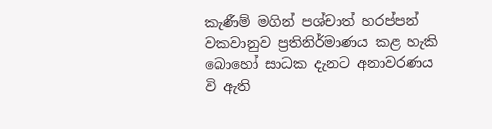කැණීම් මගින් පශ්චාත් හරප්පන් වකවානුව ප්‍රතිනිර්මාණය කළ හැකි බොහෝ සාධක දැනට අනාවරණය වි ඇති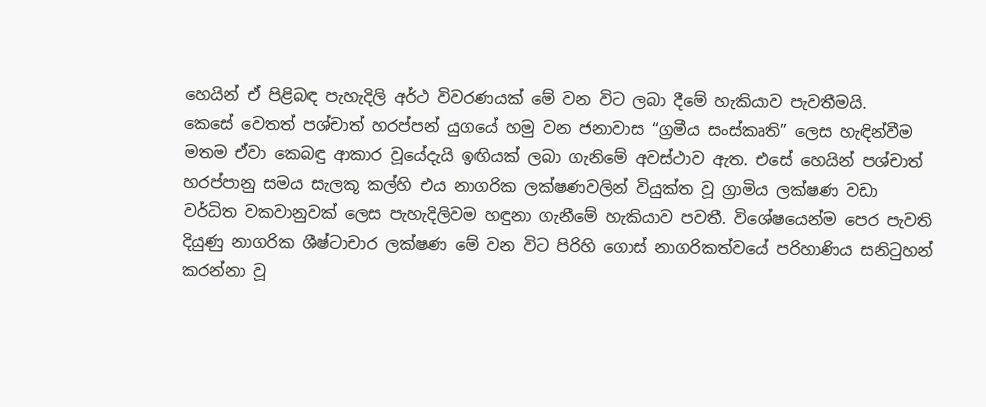හෙයින් ඒ පිළිබඳ පැහැදිලි අර්ථ විවරණයක් මේ වන විට ලබා දීමේ හැකියාව පැවතීමයි.
කෙසේ වෙතත් පශ්චාත් හරප්පන් යුගයේ හමු වන ජනාවාස “ග්‍රමීය සංස්කෘති” ලෙස හැඳින්වීම මතම ඒවා කෙබඳු ආකාර වූයේදැයි ඉඟියක් ලබා ගැනිමේ අවස්ථාව ඇත. එසේ හෙයින් පශ්චාත් හරප්පානු සමය සැලකූ කල්හි එය නාගරික ලක්ෂණවලින් වියුක්ත වූ ග්‍රාමිය ලක්ෂණ වඩා වර්ධිත වකවානුවක් ලෙස පැහැදිලිවම හඳුනා ගැනීමේ හැකියාව පවතී. විශේෂයෙන්ම පෙර පැවති දියුණු නාගරික ශීෂ්ටාචාර ලක්ෂණ මේ වන විට පිරිහි ගොස් නාගරිකත්වයේ පරිහාණිය සනිටුහන් කරන්නා වූ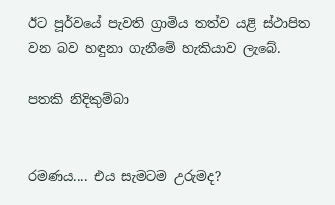ඊට පූර්වයේ පැවති ග්‍රාමිය තත්ව යළි ස්ථාපිත වන බව හඳුනා ගැනීමේ හැකියාව ලැබේ.

පතකි නිදිකුම්බා


රමණය.... එය සැමටම උරුමද?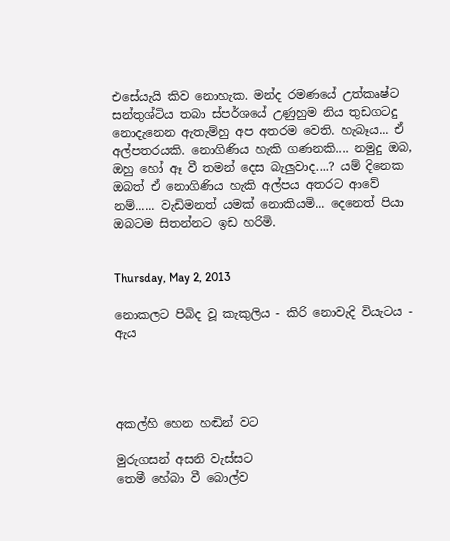එසේයැයි කිව නොහැක. මන්ද රමණයේ උත්කෘෂ්ට සන්තුශ්ටිය තබා ස්පර්ශයේ උණුහුම නිය තුඩගටදු නොදැනෙන ඇතැම්හු අප අතරම වෙති. හැබෑය... ඒ අල්පතරයකි. නොගිණිය හැකි ගණනකි.... නමුදු ඔබ, ඔහු හෝ ඈ වී තමන් දෙස බැලුවාද....? යම් දිනෙක ඔබත් ඒ නොගිණිය හැකි අල්පය අතරට ආවේ නම්...... වැඩිමනත් යමක් නොකියමි... දෙනෙත් පියා ඔබටම සිතන්නට ඉඩ හරිමි.


Thursday, May 2, 2013

නොකලට පිබිද වූ කැකුලිය - කිරි ‍නොවැදි වියැටය - ඇය




අකල්හි හෙන හඬින් වට

මුරුගසන් අසනි වැස්සට
තෙමී හේබා වී ‍බොල්ව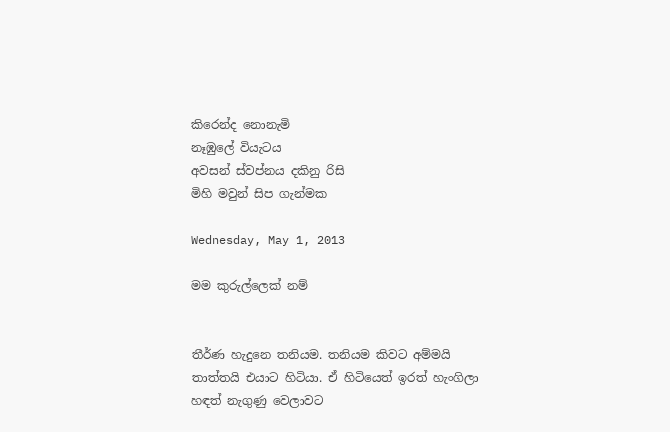කිරෙන්ද ‍නොනැමි
නෑඹු‍ලේ වියැටය
අවසන් ස්වප්නය දකිනු රිසි
මිහි මවුන් සිප ගැන්මක

Wednesday, May 1, 2013

මම කුරුල්ලෙක් නම්


තීර්ණ හැදුනෙ තනියම. තනියම කිවට අම්මයි තාත්තයි එයාට හිටියා. ඒ හිටියෙත් ඉරත් හැංගිලා හඳත් නැගුණු වෙලාවට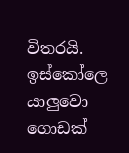විතරයි. ඉස්කෝලෙ යාලුවො ගොඩක්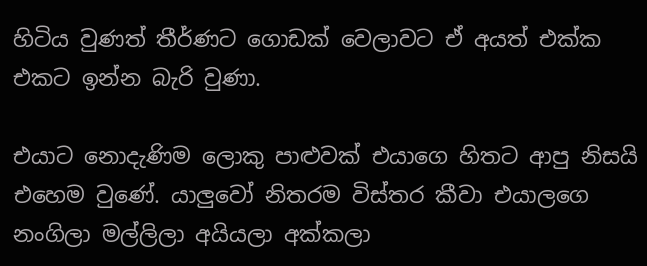හිටිය වුණත් තීර්ණට ගොඩක් වෙලාවට ඒ අයත් එක්ක එකට ඉන්න බැරි වුණා.

එයාට නොදැණිම ලොකු පාළුවක් එයාගෙ හිතට ආපු නිසයි එහෙම වුණේ. යාලුවෝ නිතරම විස්තර කීවා එයාලගෙ නංගිලා මල්ලිලා අයියලා අක්කලා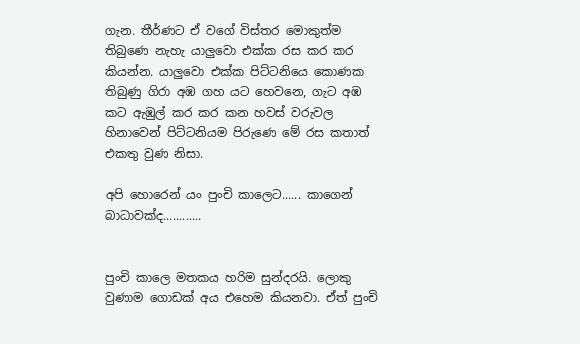ගැන. තීර්ණට ඒ වගේ විස්තර මොකුත්ම තිබුණෙ නැහැ යාලුවො එක්ක රස කර කර කියන්න. යාලුවො එක්ක පිට්ටනියෙ කොණක තිබුණු ගිරා අඹ ගහ යට හෙවනෙ, ගැට අඹ කට ඇඹුල් කර කර කන හවස් වරුවල හිනාවෙන් පිට්ටනියම පිරුණෙ මේ රස කතාත් එකතු වුණ නිසා.

අපි හොරෙන් යං පුංචි කාලෙට...... කාගෙන් බාධාවක්ද............


පුංචි කාලෙ මතකය හරිම සුන්දරයි. ලොකු වුණාම ගොඩක් අය එහෙම කියනවා. ඒත් පුංචි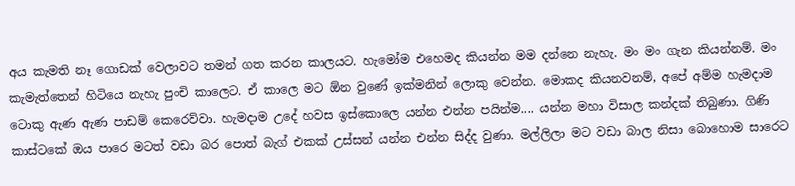අය කැමති නෑ ගොඩක් වෙලාවට තමන් ගත කරන කාලයට. හැමෝම එහෙමද කියන්න මම දන්නෙ නැහැ. මං මං ගැන කියන්නම්. මං කැමැත්තෙන් හිටියෙ නැහැ පුංචි කාලෙට. ඒ කාලෙ මට ඕන වුණේ ඉක්මනින් ලොකු වෙන්න. මොකද කියනවනම්, අපේ අම්ම හැමදාම ටොකු ඇණ ඇණ පාඩම් කෙරෙව්වා. හැමදාම උදේ හවස ඉස්කොලෙ යන්න එන්න පයින්ම.... යන්න මහා විසාල කන්දක් තිබුණා. ගිණි කාස්ටකේ ඔය පාරෙ මටත් වඩා බර පොත් බැග් එකක් උස්සන් යන්න එන්න සිද්ද වුණා. මල්ලිලා මට වඩා බාල නිසා බොහොම සාරෙට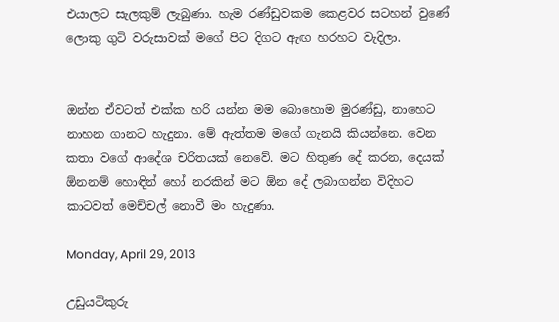එයාලට සැලකුම් ලැබුණා. හැම රණ්ඩුවකම කෙළවර සටහන් වුණේ ලොකු ගුටි වරුසාවක් මගේ පිට දිගට ඇඟ හරහට වැදිලා.


ඔන්න ඒවටත් එක්ක හරි යන්න මම බොහොම මුරණ්ඩු, නාහෙට නාහන ගානට හැදුනා. මේ ඇත්තම මගේ ගැනයි කියන්නෙ. වෙන කතා වගේ ආදේශ චරිතයක් නෙවේ. මට හිතුණ දේ කරන, දෙයක් ඕනනම් හොඳින් හෝ නරකින් මට ඕන දේ ලබාගන්න විදිහට කාටවත් මෙච්චල් නොවී මං හැදුණා.

Monday, April 29, 2013

උඩුයටිකුරු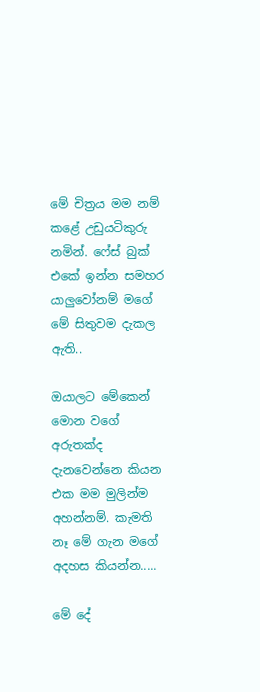මේ චිත්‍රය මම නම් කළේ උඩුයටිකුරු නමින්. ෆේස් බුක් එකේ ඉන්න සමහර යාලුවෝනම් මගේ මේ සිතුවම දැකල ඇති..

ඔයාලට මේකෙන් මොන වගේ අරුතක්ද දැනවෙන්නෙ කියන එක මම මුලින්ම අහන්නම්. කැමති නෑ මේ ගැන මගේ අදහස කියන්න.....

මේ දේ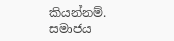කියන්නම්. සමාජය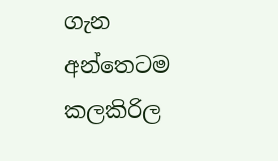ගැන අන්තෙටම කලකිරිල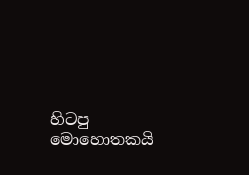හිටපු මොහොතකයි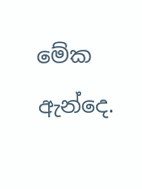මේක ඇන්දෙ.